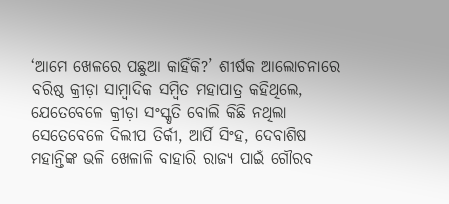‘ଆମେ ଖେଳରେ ପଛୁଆ କାହିଁକି?’ ଶୀର୍ଷକ ଆଲୋଚନାରେ ବରିଷ୍ଠ କ୍ରୀଡ଼ା ସାମ୍ବାଦିକ ସମ୍ବିତ ମହାପାତ୍ର କହିଥିଲେ, ଯେତେବେଳେ କ୍ରୀଡ଼ା ସଂସ୍କୃତି ବୋଲି କିଛି ନଥିଲା ସେତେବେଳେ ଦିଲୀପ ତିର୍କୀ, ଆର୍ପି ସିଂହ, ଦେବାଶିଷ ମହାନ୍ତିଙ୍କ ଭଳି ଖେଳାଳି ବାହାରି ରାଜ୍ୟ ପାଇଁ ଗୌରବ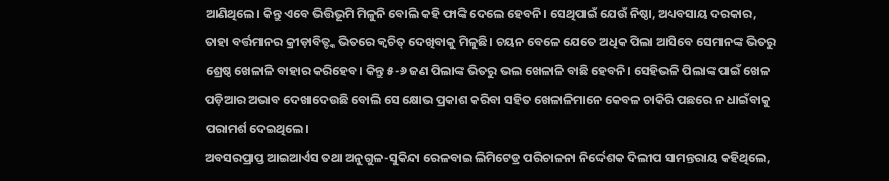ଆଣିଥିଲେ। କିନ୍ତୁ ଏବେ ଭିତ୍ତିଭୂମି ମିଳୁନି ବୋଲି କହି ଫାଙ୍କି ଦେଲେ ହେବନି। ସେଥିପାଇଁ ଯେଉଁ ନିଷ୍ଠା, ଅଧ୍ୟବସାୟ ଦରକାର, ତାହା ବର୍ତ୍ତମାନର କ୍ରୀଡ଼ାବିତ୍ଙ୍କ ଭିତରେ କ୍ବଚିତ୍ ଦେଖିବାକୁ ମିଳୁଛି। ଚୟନ ବେଳେ ଯେତେ ଅଧିକ ପିଲା ଆସିବେ ସେମାନଙ୍କ ଭିତରୁ ଶ୍ରେଷ୍ଠ ଖେଳାଳି ବାହାର କରିହେବ। କିନ୍ତୁ ୫-୬ ଜଣ ପିଲାଙ୍କ ଭିତରୁ ଭଲ ଖେଳାଳି ବାଛି ହେବନି। ସେହିଭଳି ପିଲାଙ୍କ ପାଇଁ ଖେଳ ପଡ଼ିଆର ଅଭାବ ଦେଖାଦେଉଛି ବୋଲି ସେ କ୍ଷୋଭ ପ୍ରକାଶ କରିବା ସହିତ ଖେଳାଳିମାନେ କେବଳ ଚାକିରି ପଛରେ ନ ଧାଇଁବାକୁ ପରାମର୍ଶ ଦେଇଥିଲେ।
ଅବସରପ୍ରାପ୍ତ ଆଇଆର୍ଏସ ତଥା ଅନୁଗୁଳ-ସୁକିନ୍ଦା ରେଳବାଇ ଲିମିଟେଡ୍ର ପରିଚାଳନା ନିର୍ଦ୍ଦେଶକ ଦିଲୀପ ସାମନ୍ତରାୟ କହିଥିଲେ,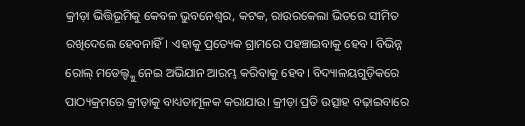କ୍ରୀଡ଼ା ଭିତ୍ତିଭୂମିକୁ କେବଳ ଭୁବନେଶ୍ବର, କଟକ, ରାଉରକେଲା ଭିତରେ ସୀମିତ ରଖିଦେଲେ ହେବନାହିଁ। ଏହାକୁ ପ୍ରତ୍ୟେକ ଗ୍ରାମରେ ପହଞ୍ଚାଇବାକୁ ହେବ। ବିଭିନ୍ନ ରୋଲ୍ ମଡେଲ୍ଙ୍କୁ ନେଇ ଅଭିଯାନ ଆରମ୍ଭ କରିବାକୁ ହେବ। ବିଦ୍ୟାଳୟଗୁଡ଼ିକରେ ପାଠ୍ୟକ୍ରମରେ କ୍ରୀଡ଼ାକୁ ବାଧ୍ୟତାମୂଳକ କରାଯାଉ। କ୍ରୀଡ଼ା ପ୍ରତି ଉତ୍ସାହ ବଢ଼ାଇବାରେ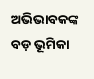ଅଭିଭାବକଙ୍କ ବଡ଼ ଭୂମିକା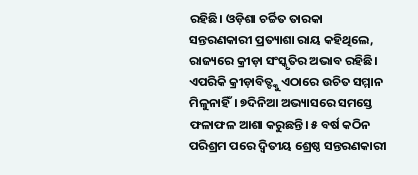ରହିଛି। ଓଡ଼ିଶା ଚର୍ଚ୍ଚିତ ତାରକା ସନ୍ତରଣକାରୀ ପ୍ରତ୍ୟାଶା ରାୟ କହିଥିଲେ, ରାଜ୍ୟରେ କ୍ରୀଡ଼ା ସଂସ୍କୃତିର ଅଭାବ ରହିଛି। ଏପରିକି କ୍ରୀଡ଼ାବିତ୍ଙ୍କୁ ଏଠାରେ ଉଚିତ ସମ୍ମାନ ମିଳୁନାହିଁ। ୭ଦିନିଆ ଅଭ୍ୟାସରେ ସମସ୍ତେ ଫଳାଫଳ ଆଶା କରୁଛନ୍ତି। ୫ ବର୍ଷ କଠିନ ପରିଶ୍ରମ ପରେ ଦ୍ବିତୀୟ ଶ୍ରେଷ୍ଠ ସନ୍ତରଣକାରୀ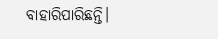ବାହାରିପାରିଛନ୍ତି।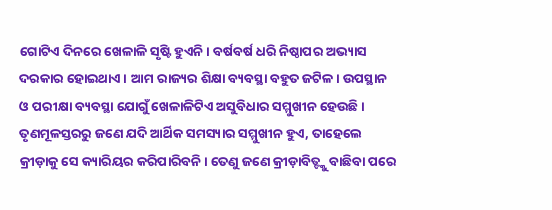ଗୋଟିଏ ଦିନରେ ଖେଳାଳି ସୃଷ୍ଟି ହୁଏନି। ବର୍ଷବର୍ଷ ଧରି ନିଷ୍ଠାପର ଅଭ୍ୟାସ ଦରକାର ହୋଇଥାଏ। ଆମ ରାଜ୍ୟର ଶିକ୍ଷା ବ୍ୟବସ୍ଥା ବହୁତ ଜଟିଳ। ଉପସ୍ଥାନ ଓ ପରୀକ୍ଷା ବ୍ୟବସ୍ଥା ଯୋଗୁଁ ଖେଳାଳିଟିଏ ଅସୁବିଧାର ସମ୍ମୁଖୀନ ହେଉଛି। ତୃଣମୂଳସ୍ତରରୁ ଜଣେ ଯଦି ଆର୍ଥିକ ସମସ୍ୟାର ସମ୍ମୁଖୀନ ହୁଏ, ତାହେଲେ କ୍ରୀଡ଼ାକୁ ସେ କ୍ୟାରିୟର କରିପାରିବନି। ତେଣୁ ଜଣେ କ୍ରୀଡ଼ାବିତ୍ଙ୍କୁ ବାଛିବା ପରେ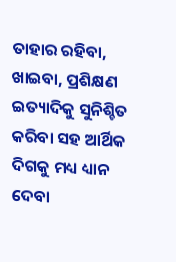ତାହାର ରହିବା, ଖାଇବା, ପ୍ରଶିକ୍ଷଣ ଇତ୍ୟାଦିକୁ ସୁନିଶ୍ଚିତ କରିବା ସହ ଆର୍ଥିକ ଦିଗକୁ ମଧ୍ୟ ଧ୍ୟାନ ଦେବା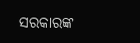ସରକାରଙ୍କ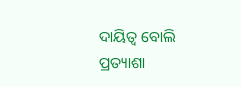ଦାୟିତ୍ବ ବୋଲି ପ୍ରତ୍ୟାଶା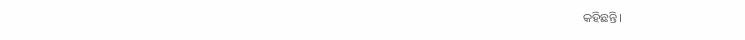କହିଛନ୍ତି।